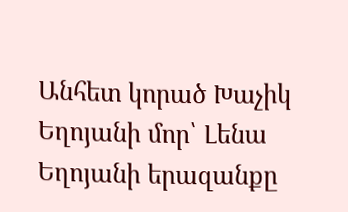Անհետ կորած Խաչիկ Եղոյանի մոր՝ Լենա Եղոյանի երազանքը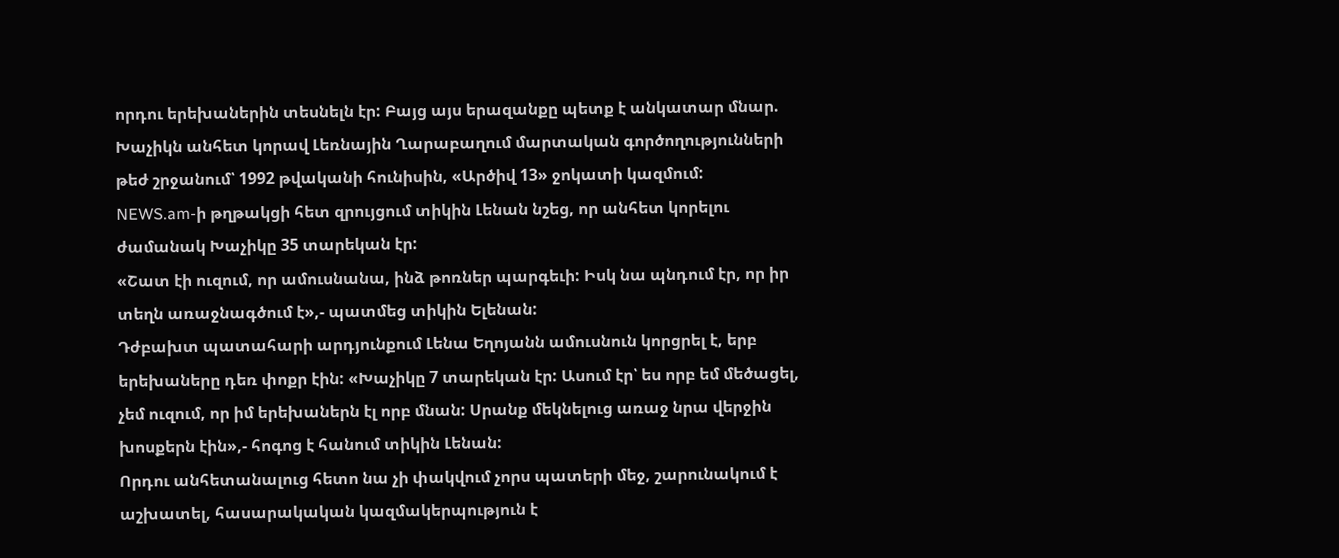որդու երեխաներին տեսնելն էր: Բայց այս երազանքը պետք է անկատար մնար. Խաչիկն անհետ կորավ Լեռնային Ղարաբաղում մարտական գործողությունների թեժ շրջանում՝ 1992 թվականի հունիսին, «Արծիվ 13» ջոկատի կազմում:
NEWS.am-ի թղթակցի հետ զրույցում տիկին Լենան նշեց, որ անհետ կորելու ժամանակ Խաչիկը 35 տարեկան էր:
«Շատ էի ուզում, որ ամուսնանա, ինձ թոռներ պարգեւի: Իսկ նա պնդում էր, որ իր տեղն առաջնագծում է»,- պատմեց տիկին Ելենան:
Դժբախտ պատահարի արդյունքում Լենա Եղոյանն ամուսնուն կորցրել է, երբ երեխաները դեռ փոքր էին: «Խաչիկը 7 տարեկան էր: Ասում էր՝ ես որբ եմ մեծացել, չեմ ուզում, որ իմ երեխաներն էլ որբ մնան: Սրանք մեկնելուց առաջ նրա վերջին խոսքերն էին»,- հոգոց է հանում տիկին Լենան:
Որդու անհետանալուց հետո նա չի փակվում չորս պատերի մեջ, շարունակում է աշխատել, հասարակական կազմակերպություն է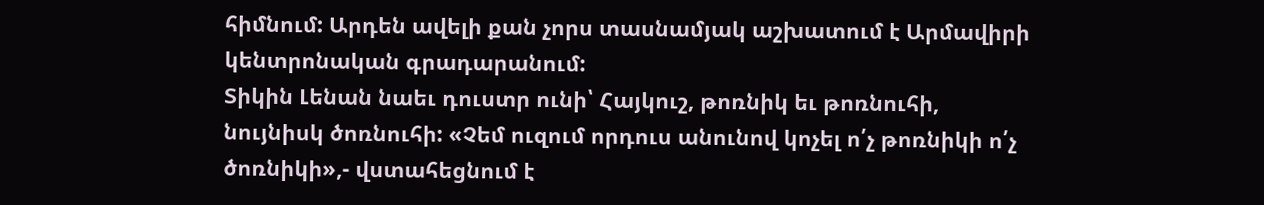հիմնում: Արդեն ավելի քան չորս տասնամյակ աշխատում է Արմավիրի կենտրոնական գրադարանում:
Տիկին Լենան նաեւ դուստր ունի՝ Հայկուշ, թոռնիկ եւ թոռնուհի, նույնիսկ ծոռնուհի: «Չեմ ուզում որդուս անունով կոչել ո՛չ թոռնիկի ո՛չ ծոռնիկի»,- վստահեցնում է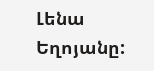Լենա Եղոյանը: